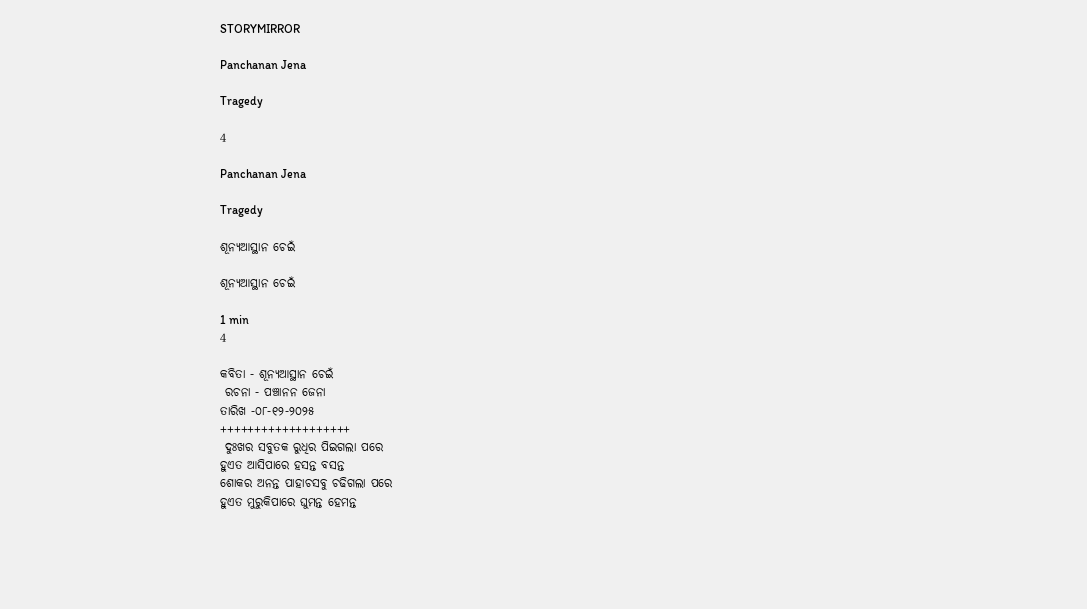STORYMIRROR

Panchanan Jena

Tragedy

4

Panchanan Jena

Tragedy

ଶୂନ୍ୟଆସ୍ଥାନ ଚେଇଁ

ଶୂନ୍ୟଆସ୍ଥାନ ଚେଇଁ

1 min
4

କବିତା - ଶୂନ୍ୟଆସ୍ଥାନ ଚେଇଁ
 ରଚନା - ପଞ୍ଚାନନ ଜେନା
ତାରିଖ -୦୮-୧୨-୨୦୨୫
+++++++++++++++++++
 ଦୁଃଖର ସବୁତକ ରୁଧିର ପିଇଗଲା ପରେ
ହୁଏତ ଆସିପାରେ ହସନ୍ତ ବସନ୍ତ
ଶୋକର ଅନନ୍ତ ପାହାଚସବୁ ଚଢିଗଲା ପରେ
ହୁଏତ ମୁରୁକିପାରେ ଘୁମନ୍ତ ହେମନ୍ତ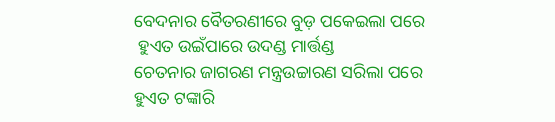ବେଦନାର ବୈତରଣୀରେ ବୁଡ଼ ପକେଇଲା ପରେ
 ହୁଏତ ଉଇଁପାରେ ଉଦଣ୍ଡ ମାର୍ତ୍ତଣ୍ଡ
ଚେତନାର ଜାଗରଣ ମନ୍ତ୍ରଉଚ୍ଚାରଣ ସରିଲା ପରେ
ହୁଏତ ଟଙ୍କାରି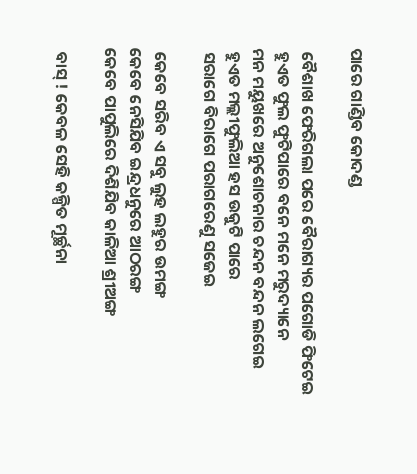ପାରେ ଗାଣ୍ଡିବ କୋଦଣ୍ଡ

 ବୈଶାଖ ଫେରିଗଲା ପରେ ବୈରାଗ୍ୟର ପଗୋଡି ଫିଟେଇ
 ହୁଏତ ଫୁଲ ଫୁଟିପାରେ ବନେ ମନେ ମରୁଦ୍ୟାନେ
ମନ ମୟୁଖରେ ଅନୁଶୋଚନାର ଚନ୍ଦନ ବନ୍ଦନ ଲଗେଇ
 ହୁଏତ ମଲ୍ଲୀଫୁଲିଆ ହସ ଉକୁଟି ପାରେ
 ସରାଗେ ବିରାଗେ ପରାଗରେଣୁ ସଜେଇ

 କେବେ ସରିବ ଏ ସବୁ ଲୁହ ଲହୁର ଉମଙ୍ଗ
କେବେ ନେସିଯିବ ଇନ୍ଦ୍ରଧନୁରେ ଆଠରଙ୍ଗ
କେବେ ପାପୁଲିରେ ଦିଶିଯିବ କାଳିଆ ଶ୍ରୀଅଙ୍ଗ

 ବାସ୍ ! କେବଳ ସେହି କଳ୍ପିତ ମୂର୍ଚ୍ଛନା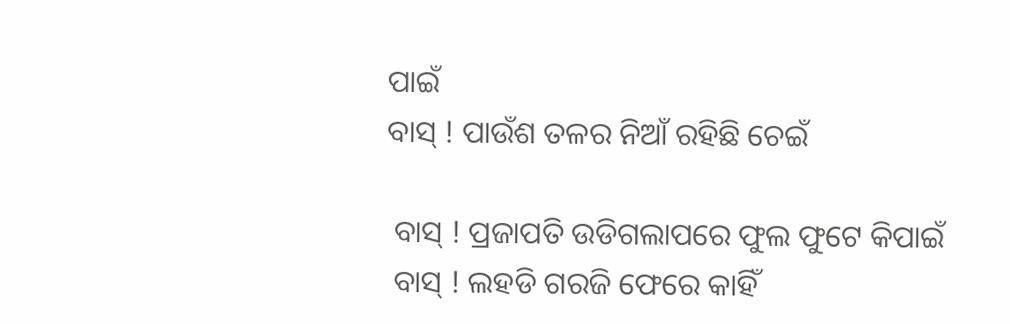ପାଇଁ
ବାସ୍ ! ପାଉଁଶ ତଳର ନିଆଁ ରହିଛି ଚେଇଁ

 ବାସ୍ ! ପ୍ରଜାପତି ଉଡିଗଲାପରେ ଫୁଲ ଫୁଟେ କିପାଇଁ
 ବାସ୍ ! ଲହଡି ଗରଜି ଫେରେ କାହିଁ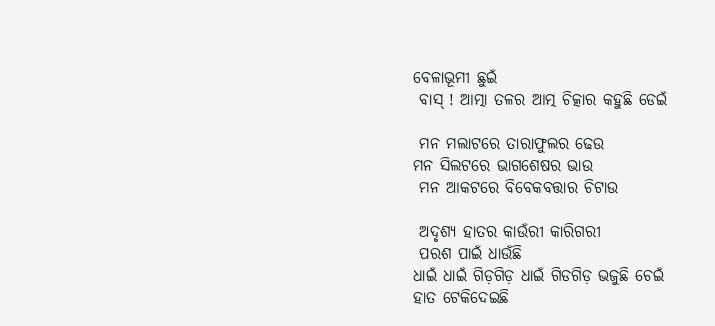ବେଳାଭୂମୀ ଛୁଇଁ
 ବାସ୍ ! ଆତ୍ମା ତଳର ଆତ୍ମ ଚିତ୍କାର କହୁଛି ଡେଇଁ

 ମନ ମଲାଟରେ ତାରାଫୁଲର ଢେଉ
ମନ ସିଲଟରେ ଭାଗଶେଷର ଭାଉ
 ମନ ଆକଟରେ ବିବେକବତ୍ତାର ଚିଟାଉ

 ଅଦୃଶ୍ୟ ହାତର କାଉଁରୀ କାରିଗରୀ
 ପରଶ ପାଇଁ ଧାଉଁଛି
ଧାଇଁ ଧାଇଁ ଗିଡ଼ଗିଡ଼ ଧାଇଁ ଗିଡଗିଡ଼ ଭଜୁଛି ଚେଇଁ
ହାତ ଟେକିଦେଇଛି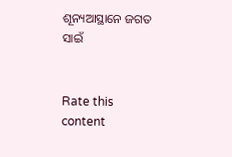ଶୂନ୍ୟଆସ୍ଥାନେ ଜଗତ ସାଇଁ


Rate this content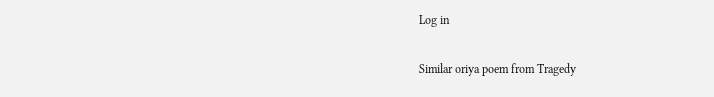Log in

Similar oriya poem from Tragedy